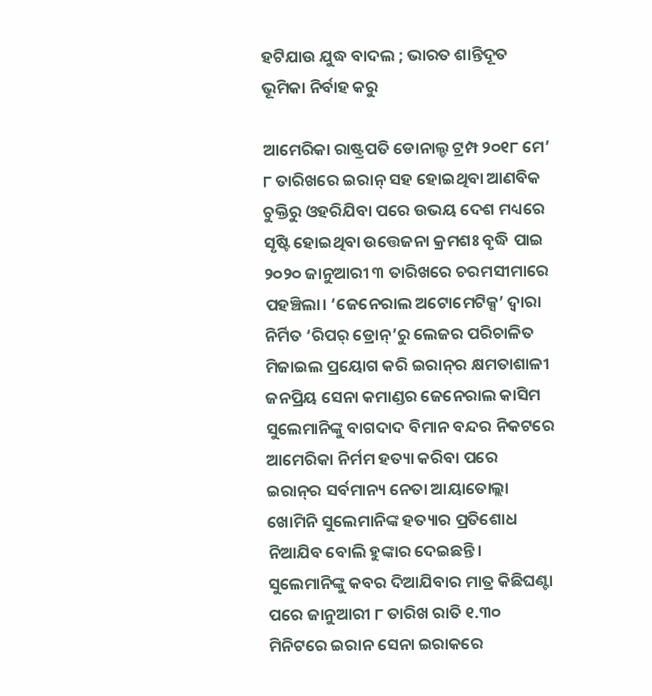ହଟିଯାଉ ଯୁଦ୍ଧ ବାଦଲ ; ଭାରତ ଶାନ୍ତିଦୂତ ଭୂମିକା ନିର୍ବାହ କରୁ

ଆମେରିକା ରାଷ୍ଟ୍ରପତି ଡୋନାଲ୍ଡ ଟ୍ରମ୍ପ ୨୦୧୮ ମେ’ ୮ ତାରିଖରେ ଇରାନ୍‌ ସହ ହୋଇଥିବା ଆଣବିକ ଚୁକ୍ତିରୁ ଓହରିଯିବା ପରେ ଉଭୟ ଦେଶ ମଧ୍ୟରେ ସୃଷ୍ଟି ହୋଇଥିବା ଉତ୍ତେଜନା କ୍ରମଶଃ ବୃଦ୍ଧି ପାଇ ୨୦୨୦ ଜାନୁଆରୀ ୩ ତାରିଖରେ ଚରମସୀମାରେ ପହଞ୍ଚିଲା। ‘ଜେନେରାଲ ଅଟୋମେଟିକ୍ସ’ ଦ୍ବାରା ନିର୍ମିତ ‘ରିପର୍‌ ଡ୍ରୋନ୍‌’ରୁ ଲେଜର ପରିଚାଳିତ ମିଜାଇଲ ପ୍ରୟୋଗ କରି ଇରାନ୍‌ର କ୍ଷମତାଶାଳୀ ଜନପ୍ରିୟ ସେନା କମାଣ୍ଡର ଜେନେରାଲ କାସିମ ସୁଲେମାନିଙ୍କୁ ବାଗଦାଦ ବିମାନ ବନ୍ଦର ନିକଟରେ ଆମେରିକା ନିର୍ମମ ହତ୍ୟା କରିବା ପରେ ଇରାନ୍‌ର ସର୍ବମାନ୍ୟ ନେତା ଆୟାତୋଲ୍ଲା ଖୋମିନି ସୁଲେମାନିଙ୍କ ହତ୍ୟାର ପ୍ରତିଶୋଧ ନିଆଯିବ ବୋଲି ହୁଙ୍କାର ଦେଇଛନ୍ତି। ସୁଲେମାନିଙ୍କୁ କବର ଦିଆଯିବାର ମାତ୍ର କିଛିଘଣ୍ଟା ପରେ ଜାନୁଆରୀ ୮ ତାରିଖ ରାତି ୧.୩୦ ମିନିଟରେ ଇରାନ ସେନା ଇରାକରେ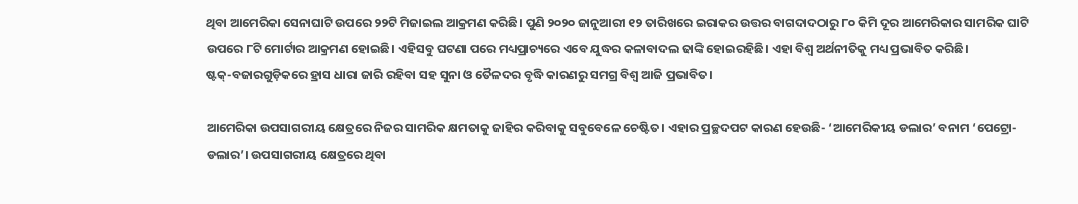ଥିବା ଆମେରିକା ସେନାଘାଟି ଉପରେ ୨୨ଟି ମିଜାଇଲ ଆକ୍ରମଣ କରିଛି। ପୁଣି ୨୦୨୦ ଜାନୁଆରୀ ୧୨ ତାରିଖରେ ଇରାକର ଉତ୍ତର ବାଗଦାଦଠାରୁ ୮୦ କିମି ଦୂର ଆମେରିକାର ସାମରିକ ଘାଟି ଉପରେ ୮ଟି ମୋର୍ଟାର ଆକ୍ରମଣ ହୋଇଛି। ଏହିସବୁ ଘଟଣା ପରେ ମଧ୍ୟପ୍ରାଚ୍ୟରେ ଏବେ ଯୁଦ୍ଧର କଳାବାଦଲ ଢାଙ୍କି ହୋଇରହିଛି। ଏହା ବିଶ୍ବ ଅର୍ଥନୀତିକୁ ମଧ୍ୟ ପ୍ରଭାବିତ କରିଛି। ଷ୍ଟକ୍‌-ବଜାରଗୁଡ଼ିକରେ ହ୍ରାସ ଧାରା ଜାରି ରହିବା ସହ ସୁନା ଓ ତୈଳଦର ବୃଦ୍ଧି କାରଣରୁ ସମଗ୍ର ବିଶ୍ବ ଆଜି ପ୍ରଭାବିତ।

ଆମେରିକା ଉପସାଗରୀୟ କ୍ଷେତ୍ରରେ ନିଜର ସାମରିକ କ୍ଷମତାକୁ ଜାହିର କରିବାକୁ ସବୁବେଳେ ଚେଷ୍ଟିତ। ଏହାର ପ୍ରଚ୍ଛଦପଟ କାରଣ ହେଉଛି- ‘ଆମେରିକୀୟ ଡଲାର’ ବନାମ ‘ପେଟ୍ରୋ-ଡଲାର’। ଉପସାଗରୀୟ କ୍ଷେତ୍ରରେ ଥିବା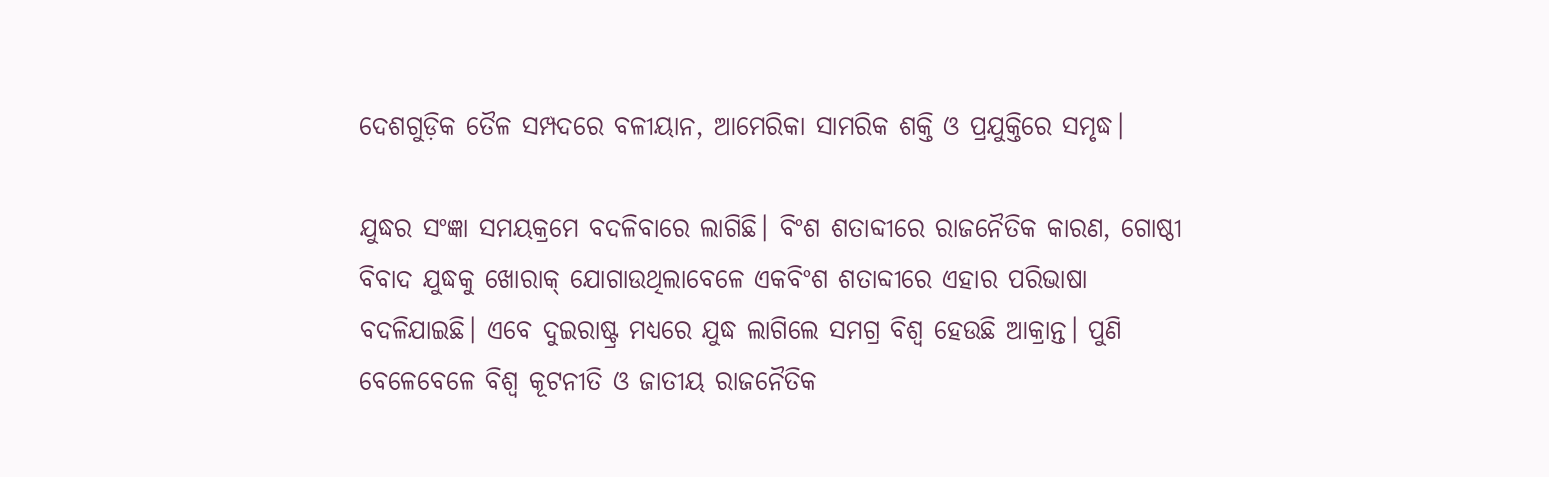ଦେଶଗୁଡ଼ିକ ତୈଳ ସମ୍ପଦରେ ବଳୀୟାନ, ଆମେରିକା ସାମରିକ ଶକ୍ତି ଓ ପ୍ରଯୁକ୍ତିରେ ସମୃଦ୍ଧ।

ଯୁଦ୍ଧର ସଂଜ୍ଞା ସମୟକ୍ରମେ ବଦଳିବାରେ ଲାଗିଛି। ବିଂଶ ଶତାବ୍ଦୀରେ ରାଜନୈତିକ କାରଣ, ଗୋଷ୍ଠୀ ବିବାଦ ଯୁଦ୍ଧକୁ ଖୋରାକ୍‌ ଯୋଗାଉଥିଲାବେଳେ ଏକବିଂଶ ଶତାବ୍ଦୀରେ ଏହାର ପରିଭାଷା ବଦଳିଯାଇଛି। ଏବେ ଦୁଇରାଷ୍ଟ୍ର ମଧ୍ୟରେ ଯୁଦ୍ଧ ଲାଗିଲେ ସମଗ୍ର ବିଶ୍ବ ହେଉଛି ଆକ୍ରାନ୍ତ। ପୁଣି ବେଳେବେଳେ ବିଶ୍ବ କୂଟନୀତି ଓ ଜାତୀୟ ରାଜନୈତିକ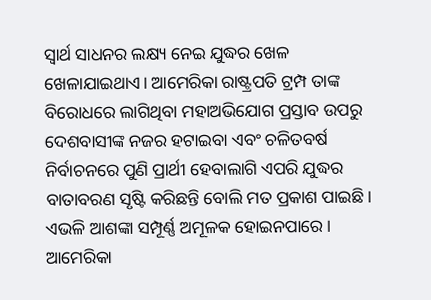ସ୍ବାର୍ଥ ସାଧନର ଲକ୍ଷ୍ୟ ନେଇ ଯୁଦ୍ଧର ଖେଳ ଖେଳାଯାଇଥାଏ। ଆମେରିକା ରାଷ୍ଟ୍ରପତି ଟ୍ରମ୍ପ ତାଙ୍କ ବିରୋଧରେ ଲାଗିଥିବା ମହାଅଭିଯୋଗ ପ୍ରସ୍ତାବ ଉପରୁ ଦେଶବାସୀଙ୍କ ନଜର ହଟାଇବା ଏବଂ ଚଳିତବର୍ଷ ନିର୍ବାଚନରେ ପୁଣି ପ୍ରାର୍ଥୀ ହେବାଲାଗି ଏପରି ଯୁଦ୍ଧର ବାତାବରଣ ସୃଷ୍ଟି କରିଛନ୍ତି ବୋଲି ମତ ପ୍ରକାଶ ପାଇଛି। ଏଭଳି ଆଶଙ୍କା ସମ୍ପୂର୍ଣ୍ଣ ଅମୂଳକ ହୋଇନପାରେ। ଆମେରିକା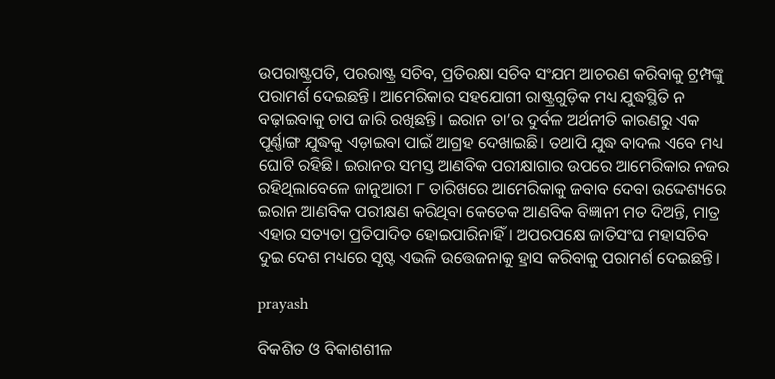ଉପରାଷ୍ଟ୍ରପତି, ପରରାଷ୍ଟ୍ର ସଚିବ, ପ୍ରତିରକ୍ଷା ସଚିବ ସଂଯମ ଆଚରଣ କରିବାକୁ ଟ୍ରମ୍ପଙ୍କୁ ପରାମର୍ଶ ଦେଇଛନ୍ତି। ଆମେରିକାର ସହଯୋଗୀ ରାଷ୍ଟ୍ରଗୁଡ଼ିକ ମଧ୍ୟ ଯୁଦ୍ଧସ୍ଥିତି ନ ବଢ଼ାଇବାକୁ ଚାପ ଜାରି ରଖିଛନ୍ତି। ଇରାନ ତା’ର ଦୁର୍ବଳ ଅର୍ଥନୀତି କାରଣରୁ ଏକ ପୂର୍ଣ୍ଣାଙ୍ଗ ଯୁଦ୍ଧକୁ ଏଡ଼ାଇବା ପାଇଁ ଆଗ୍ରହ ଦେଖାଇଛି। ତଥାପି ଯୁଦ୍ଧ ବାଦଲ ଏବେ ମଧ୍ୟ ଘୋଟି ରହିଛି। ଇରାନର ସମସ୍ତ ଆଣବିକ ପରୀକ୍ଷାଗାର ଉପରେ ଆମେରିକାର ନଜର ରହିଥିଲାବେଳେ ଜାନୁଆରୀ ୮ ତାରିଖରେ ଆମେରିକାକୁ ଜବାବ ଦେବା ଉଦ୍ଦେଶ୍ୟରେ ଇରାନ ଆଣବିକ ପରୀକ୍ଷଣ କରିଥିବା କେତେକ ଆଣବିକ ବିଜ୍ଞାନୀ ମତ ଦିଅନ୍ତି, ମାତ୍ର ଏହାର ସତ୍ୟତା ପ୍ରତିପାଦିତ ହୋଇପାରିନାହିଁ। ଅପରପକ୍ଷେ ଜାତିସଂଘ ମହାସଚିବ ଦୁଇ ଦେଶ ମଧ୍ୟରେ ସୃଷ୍ଟ ଏଭଳି ଉତ୍ତେଜନାକୁ ହ୍ରାସ କରିବାକୁ ପରାମର୍ଶ ଦେଇଛନ୍ତି।

prayash

ବିକଶିତ ଓ ବିକାଶଶୀଳ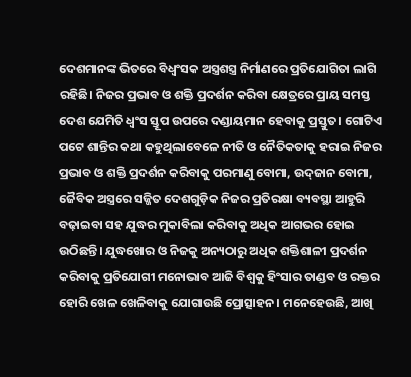ଦେଶମାନଙ୍କ ଭିତରେ ବିଧ୍ବଂସକ ଅସ୍ତ୍ରଶସ୍ତ୍ର ନିର୍ମାଣରେ ପ୍ରତିଯୋଗିତା ଲାଗି ରହିଛି। ନିଜର ପ୍ରଭାବ ଓ ଶକ୍ତି ପ୍ରଦର୍ଶନ କରିବା କ୍ଷେତ୍ରରେ ପ୍ରାୟ ସମସ୍ତ ଦେଶ ଯେମିତି ଧ୍ବଂସ ସ୍ତୂପ ଉପରେ ଦଣ୍ଡାୟମାନ ହେବାକୁ ପ୍ରସ୍ତୁତ। ଗୋଟିଏ ପଟେ ଶାନ୍ତିର କଥା କହୁଥିଲାବେଳେ ନୀତି ଓ ନୈତିକତାକୁ ହରାଇ ନିଜର ପ୍ରଭାବ ଓ ଶକ୍ତି ପ୍ରଦର୍ଶନ କରିବାକୁ ପରମାଣୁ ବୋମା, ଉଦ୍‌ଜାନ ବୋମା, ଜୈବିକ ଅସ୍ତ୍ରରେ ସଜ୍ଜିତ ଦେଶଗୁଡ଼ିକ ନିଜର ପ୍ରତିରକ୍ଷା ବ୍ୟବସ୍ଥା ଆହୁରି ବଢ଼ାଇବା ସହ ଯୁଦ୍ଧର ମୁକାବିଲା କରିବାକୁ ଅଧିକ ଆଗଭର ହୋଇ ଉଠିଛନ୍ତି। ଯୁଦ୍ଧଖୋର ଓ ନିଜକୁ ଅନ୍ୟଠାରୁ ଅଧିକ ଶକ୍ତିଶାଳୀ ପ୍ରଦର୍ଶନ କରିବାକୁ ପ୍ରତିଯୋଗୀ ମନୋଭାବ ଆଜି ବିଶ୍ବକୁ ହିଂସାର ତାଣ୍ଡବ ଓ ରକ୍ତର ହୋରି ଖେଳ ଖେଳିବାକୁ ଯୋଗାଉଛି ପ୍ରୋତ୍ସାହନ। ମନେହେଉଛି, ଆଖି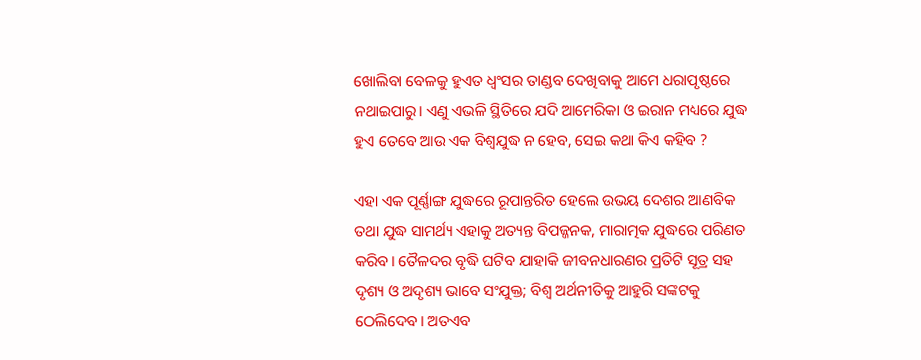ଖୋଲିବା ବେଳକୁ ହୁଏତ ଧ୍ବଂସର ତାଣ୍ଡବ ଦେଖିବାକୁ ଆମେ ଧରାପୃଷ୍ଠରେ ନଥାଇପାରୁ। ଏଣୁ ଏଭଳି ସ୍ଥିତିରେ ଯଦି ଆମେରିକା ଓ ଇରାନ ମଧ୍ୟରେ ଯୁଦ୍ଧ ହୁଏ ତେବେ ଆଉ ଏକ ବିଶ୍ବଯୁଦ୍ଧ ନ ହେବ, ସେଇ କଥା କିଏ କହିବ ?

ଏହା ଏକ ପୂର୍ଣ୍ଣାଙ୍ଗ ଯୁଦ୍ଧରେ ରୂପାନ୍ତରିତ ହେଲେ ଉଭୟ ଦେଶର ଆଣବିକ ତଥା ଯୁଦ୍ଧ ସାମର୍ଥ୍ୟ ଏହାକୁ ଅତ୍ୟନ୍ତ ବିପଜ୍ଜନକ, ମାରାତ୍ମକ ଯୁଦ୍ଧରେ ପରିଣତ କରିବ। ତୈଳଦର ବୃଦ୍ଧି ଘଟିବ ଯାହାକି ଜୀବନଧାରଣର ପ୍ରତିଟି ସୂତ୍ର ସହ ଦୃଶ୍ୟ ଓ ଅଦୃଶ୍ୟ ଭାବେ ସଂଯୁକ୍ତ; ବିଶ୍ବ ଅର୍ଥନୀତିକୁ ଆହୁରି ସଙ୍କଟକୁ ଠେଲିଦେବ। ଅତଏବ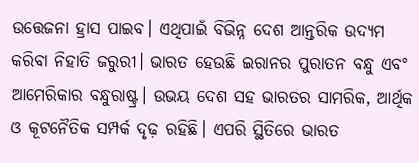ଉତ୍ତେଜନା ହ୍ରାସ ପାଇବ। ଏଥିପାଇଁ ବିଭିନ୍ନ ଦେଶ ଆନ୍ତରିକ ଉଦ୍ୟମ କରିବା ନିହାତି ଜରୁରୀ। ଭାରତ ହେଉଛି ଇରାନର ପୁରାତନ ବନ୍ଧୁ ଏବଂ ଆମେରିକାର ବନ୍ଧୁରାଷ୍ଟ୍ର। ଉଭୟ ଦେଶ ସହ ଭାରତର ସାମରିକ, ଆର୍ଥିକ ଓ କୂଟନୈତିକ ସମ୍ପର୍କ ଦୃଢ଼ ରହିଛି। ଏପରି ସ୍ଥିତିରେ ଭାରତ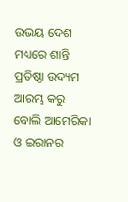ଉଭୟ ଦେଶ ମଧ୍ୟରେ ଶାନ୍ତି ପ୍ରତିଷ୍ଠା ଉଦ୍ୟମ ଆରମ୍ଭ କରୁ ବୋଲି ଆମେରିକା ଓ ଇରାନର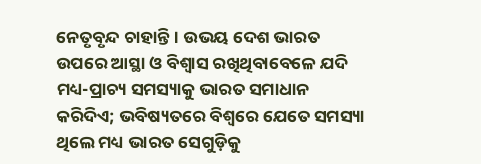ନେତୃବୃନ୍ଦ ଚାହାନ୍ତି। ଉଭୟ ଦେଶ ଭାରତ ଉପରେ ଆସ୍ଥା ଓ ବିଶ୍ବାସ ରଖିଥିବାବେଳେ ଯଦି ମଧ୍ୟ-ପ୍ରାଚ୍ୟ ସମସ୍ୟାକୁ ଭାରତ ସମାଧାନ କରିଦିଏ; ଭବିଷ୍ୟତରେ ବିଶ୍ବରେ ଯେତେ ସମସ୍ୟା ଥିଲେ ମଧ୍ୟ ଭାରତ ସେଗୁଡ଼ିକୁ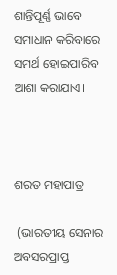ଶାନ୍ତିପୂର୍ଣ୍ଣ ଭାବେ ସମାଧାନ କରିବାରେ ସମର୍ଥ ହୋଇପାରିବ ଆଶା କରାଯାଏ।



ଶରତ ମହାପାତ୍ର

 (ଭାରତୀୟ ସେନାର ଅବସରପ୍ରାପ୍ତ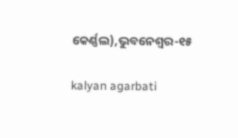କ‌େ‌ର୍ଣ୍ଣଲ),ଭୁବନେଶ୍ବର-୧୫

kalyan agarbati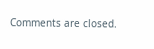Comments are closed.